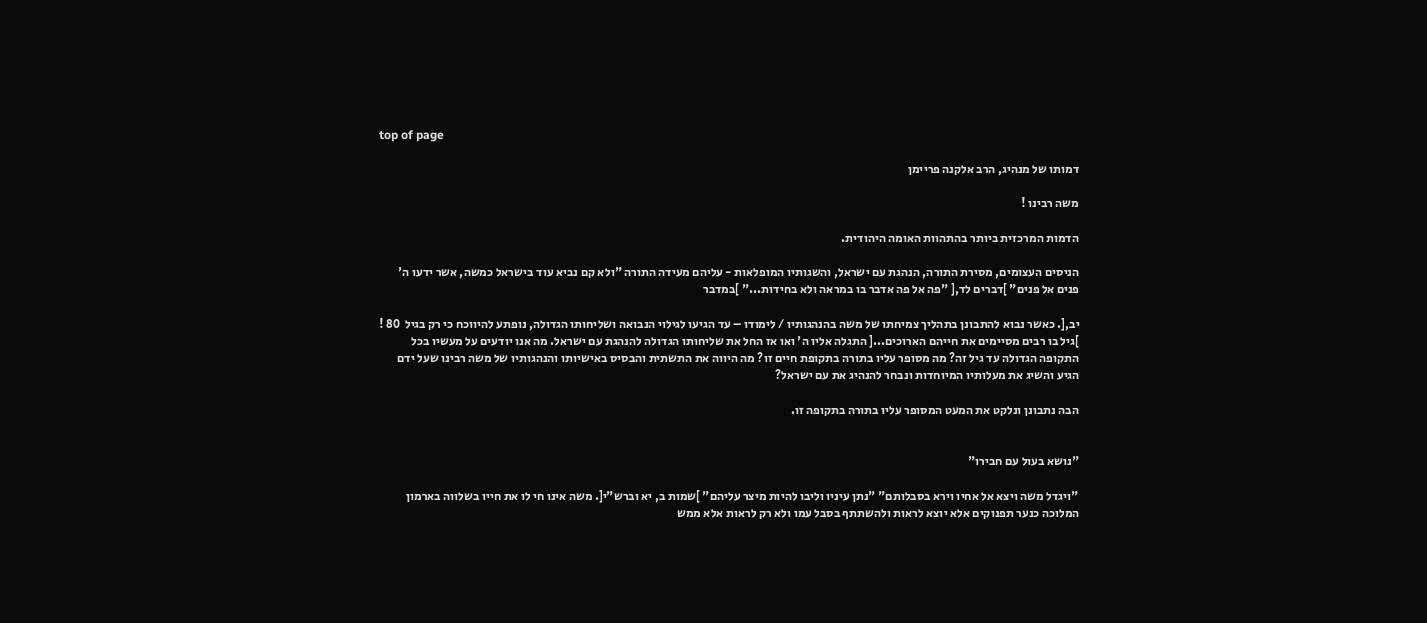top of page

דמותו של מנהיג, הרב אלקנה פריימן

משה רבינו !

הדמות המרכזית ביותר בהתהוות האומה היהודית.

הניסים העצומים, מסירת התורה, הנהגת עם ישראל, והשגותיו המופלאות - עליהם מעידה התורה "ולא קם נביא עוד בישראל כמשה, אשר ידעו ה' פנים אל פנים" ]דברים לד,[ "פה אל פה אדבר בו במראה ולא בחידות..." ]במדבר

יב,[. כאשר נבוא להתבונן בתהליך צמיחתו של משה בהנהגותיו / לימודו – עד הגיעו לגילוי הנבואה ושליחותו הגדולה, נופתע להיווכח כי רק בגיל  80 ! ]גיל בו רבים מסיימים את חייהם הארוכים...[ התגלה אליו ה' ואו אז החל את שליחותו הגדולה להנהגת עם ישראל. מה אנו יודעים על מעשיו בכל התקופה הגדולה עד גיל זה? מה מסופר עליו בתורה בתקופת חיים זו? מה היווה את התשתית והבסיס באישיותו והנהגותיו של משה רבינו שעל ידם הגיע והשיג את מעלותיו המיוחדות ונבחר להנהיג את עם ישראל?

הבה נתבונן ונלקט את המעט המסופר עליו בתורה בתקופה זו.


"נושא בעול עם חבירו"

"ויגדל משה ויצא אל אחיו וירא בסבלותם" "נתן עיניו וליבו להיות מיצר עליהם" ]שמות ב, יא וברש"י[. משה אינו חי לו את חייו בשלווה בארמון המלוכה כנער תפנוקים אלא יוצא לראות ולהשתתף בסבל עמו ולא רק לראות אלא ממש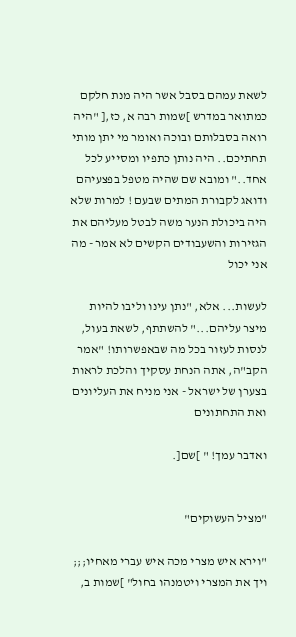לשאת עמהם בסבל אשר היה מנת חלקם כמתואר במדרש ]שמות רבה א, כז,[ "היה רואה בסבלותם ובוכה ואומר מי יתן מותי תחתיכם.. היה נותן כתפיו ומסייע לכל אחד.." ומובא שם שהיה מטפל בפצעיהם ודואג לקבורת המתים שבעם ! למרות שלא היה ביכולת הנער משה לבטל מעליהם את הגזירות והשעבודים הקשים לא אמר - מה אני יכול

לעשות... אלא, "נתן עינו וליבו להיות מיצר עליהם..." להשתתף, לשאת בעול, לנסות לעזור בכל מה שבאפשרותו! "אמר הקב"ה, אתה הנחת עסקיך והלכת לראות בצערן של ישראל - אני מניח את העליונים ואת התחתונים

ואדבר עמך! " ]שם[.


"מציל העשוקים"

"וירא איש מצרי מכה איש עברי מאחיו;;; ויך את המצרי ויטמנהו בחול" ]שמות ב,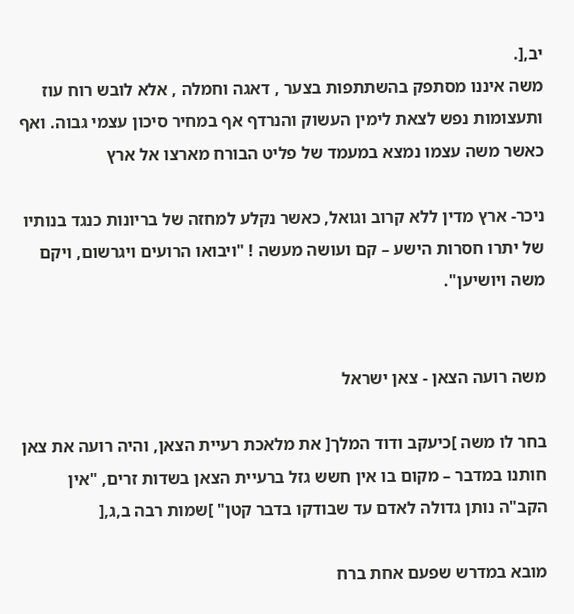יב,[.
משה איננו מסתפק בהשתתפות בצער , דאגה וחמלה , אלא לובש רוח עוז ותעצומות נפש לצאת לימין העשוק והנרדף אף במחיר סיכון עצמי גבוה. ואף כאשר משה עצמו נמצא במעמד של פליט הבורח מארצו אל ארץ

ניכר- ארץ מדין ללא קרוב וגואל, כאשר נקלע למחזה של בריונות כנגד בנותיו של יתרו חסרות הישע – קם ועושה מעשה ! "ויבואו הרועים ויגרשום, ויקם משה ויושיען".


משה רועה הצאן - צאן ישראל

בחר לו משה ]כיעקב ודוד המלך[ את מלאכת רעיית הצאן, והיה רועה את צאן חותנו במדבר – מקום בו אין חשש גזל ברעיית הצאן בשדות זרים, "אין הקב"ה נותן גדולה לאדם עד שבודקו בדבר קטן" ]שמות רבה ב,ג,[

מובא במדרש שפעם אחת ברח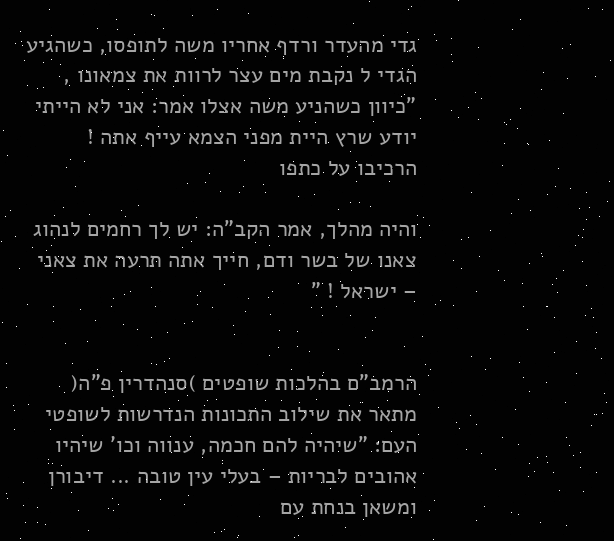גדי מהעדר ורדף אחריו משה לתופסו, כשהגיע הגדי ל נקבת מים עצר לרוות את צמאונו , "כיוון כשהניע משה אצלו אמר: אני לא הייתי יודע שרץ היית מפני הצמא עייף אתה ! הרכיבו על כתפו

והיה מהלך, אמר הקב"ה: יש לך רחמים לנהוג צאנו של בשר ודם, חייך אתה תרעה את צאני – ישראל ! "


הרמב"ם בהלכות שופטים )סנהדרין פ"ה( מתאר את שילוב התכונות הנדרשות לשופטי העם: "שיהיה להם חכמה, ענווה וכו' שיהיו אהובים לבריות – בעלי עין טובה ... דיבורן ומשאן בנחת עם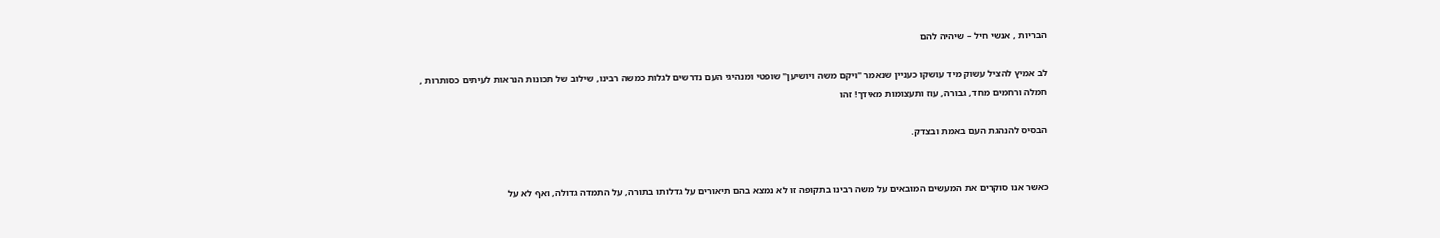הבריות , אנשי חיל – שיהיה להם

לב אמיץ להציל עשוק מיד עושקו כעניין שנאמר "ויקם משה ויושיען" שופטי ומנהיגי העם נדרשים לגלות כמשה רבינו, שילוב של תכונות הנראות לעיתים כסותרות , חמלה ורחמים מחד, גבורה, עוז ותעצומות מאידך! זהו

הבסיס להנהגת העם באמת ובצדק.


כאשר אנו סוקרים את המעשים המובאים על משה רבינו בתקופה זו לא נמצא בהם תיאורים על גדלותו בתורה, על התמדה גדולה, ואף לא על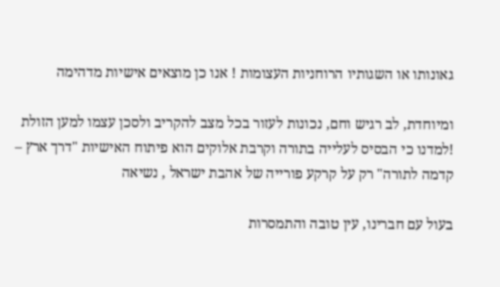גאונותו או השגותיו הרוחניות העצומות ! אנו כן מוצאים אישיות מדהימה

ומיוחדת, לב רגיש וחם, נכונות לעזור בכל מצב להקריב ולסכן עצמו למען הזולת !למדנו כי הבסיס לעלייה בתורה וקרבת אלוקים הוא פיתוח האישיות "דרך ארץ – קדמה לתורה" רק על קרקע פורייה של אהבת ישראל , נשיאה

בעול עם חברינו, עין טובה והתמסרות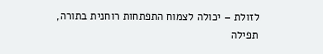לזולת – יכולה לצמוח התפתחות רוחנית בתורה, תפילה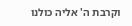וקרבת ה' אליה כולנו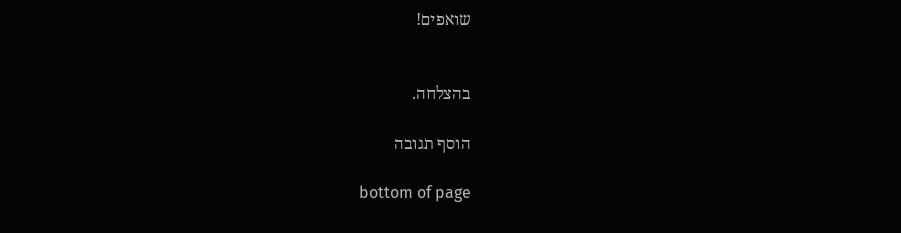שואפים!


בהצלחה.

הוסף תגובה

bottom of page